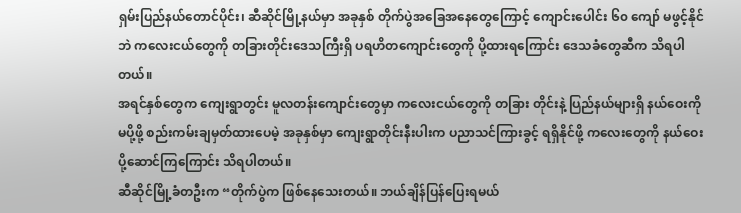ရှမ်းပြည်နယ်တောင်ပိုင်း၊ ဆီဆိုင်မြို့နယ်မှာ အခုနှစ် တိုက်ပွဲအခြေအနေတွေကြောင့် ကျောင်းပေါင်း ၆၀ ကျော် မဖွင့်နိုင်ဘဲ ကလေးငယ်တွေကို တခြားတိုင်းဒေသကြီးရှိ ပရဟိတကျောင်းတွေကို ပို့ထားရကြောင်း ဒေသခံတွေဆီက သိရပါတယ်။
အရင်နှစ်တွေက ကျေးရွာတွင်း မူလတန်းကျောင်းတွေမှာ ကလေးငယ်တွေကို တခြား တိုင်းနဲ့ ပြည်နယ်များရှိ နယ်ဝေးကိုမပို့ဖို့ စည်းကမ်းချမှတ်ထားပေမဲ့ အခုနှစ်မှာ ကျေးရွာတိုင်းနီးပါးက ပညာသင်ကြားခွင့် ရရှိနိုင်ဖို့ ကလေးတွေကို နယ်ဝေးပို့ဆောင်ကြကြောင်း သိရပါတယ်။
ဆီဆိုင်မြို့ခံတဦးက “တိုက်ပွဲက ဖြစ်နေသေးတယ်။ ဘယ်ချိန်ပြန်ပြေးရမယ်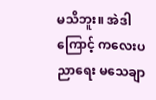မသိဘူး။ အဲဒါကြောင့် ကလေးပညာရေး မသေချာ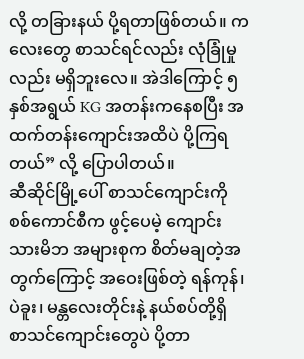လို့ တခြားနယ် ပို့ရတာဖြစ်တယ်။ ကလေးတွေ စာသင်ရင်လည်း လုံခြုံမှုလည်း မရှိဘူးလေ။ အဲဒါကြောင့် ၅ နှစ်အရွယ် KG အတန်းကနေစပြီး အထက်တန်းကျောင်းအထိပဲ ပို့ကြရတယ်” လို့ ပြောပါတယ်။
ဆီဆိုင်မြို့ပေါ် စာသင်ကျောင်းကို စစ်ကောင်စီက ဖွင့်ပေမဲ့ ကျောင်းသားမိဘ အများစုက စိတ်မချတဲ့အတွက်ကြောင့် အဝေးဖြစ်တဲ့ ရန်ကုန်၊ ပဲခူး၊ မန္တလေးတိုင်းနဲ့ နယ်စပ်တို့ရှိ စာသင်ကျောင်းတွေပဲ ပို့တာ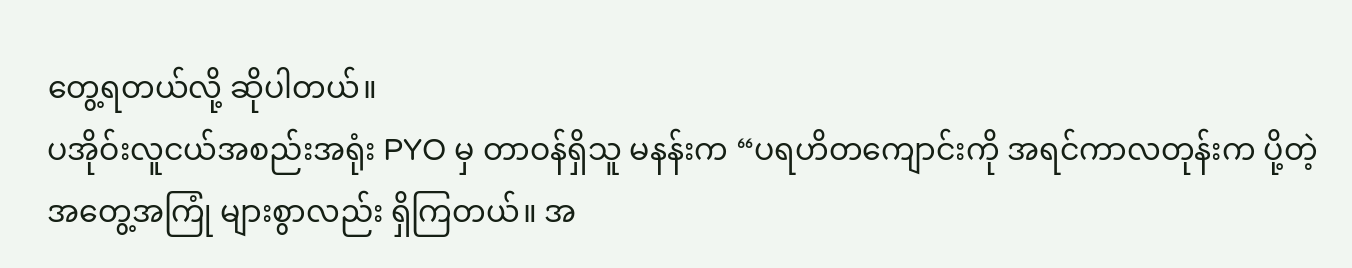တွေ့ရတယ်လို့ ဆိုပါတယ်။
ပအိုဝ်းလူငယ်အစည်းအရုံး PYO မှ တာဝန်ရှိသူ မနန်းက “ပရဟိတကျောင်းကို အရင်ကာလတုန်းက ပို့တဲ့ အတွေ့အကြုံ များစွာလည်း ရှိကြတယ်။ အ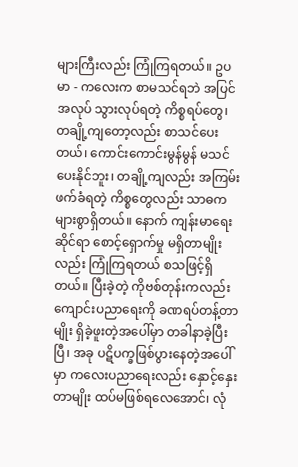များကြီးလည်း ကြုံကြရတယ်။ ဥပမာ - ကလေးက စာမသင်ရဘဲ အပြင်အလုပ် သွားလုပ်ရတဲ့ ကိစ္စရပ်တွေ၊ တချို့ကျတော့လည်း စာသင်ပေးတယ်၊ ကောင်းကောင်းမွန်မွန် မသင်ပေးနိုင်ဘူး၊ တချို့ကျလည်း အကြမ်းဖက်ခံရတဲ့ ကိစ္စတွေလည်း သာဓကများစွာရှိတယ်။ နောက် ကျန်းမာရေးဆိုင်ရာ စောင့်ရှောက်မှု မရှိတာမျိုးလည်း ကြုံကြရတယ် စသဖြင့်ရှိတယ်။ ပြီးခဲ့တဲ့ ကိုဗစ်တုန်းကလည်း ကျောင်းပညာရေးကို ခဏရပ်တန့်တာမျိုး ရှိခဲ့ဖူးတဲ့အပေါ်မှာ တခါနာခဲ့ပြီးပြီ၊ အခု ပဋိပက္ခဖြစ်ပွားနေတဲ့အပေါ်မှာ ကလေးပညာရေးလည်း နှောင့်နှေးတာမျိုး ထပ်မဖြစ်ရလေအောင်၊ လုံ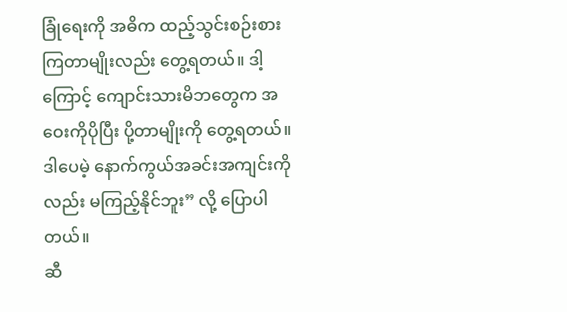ခြုံရေးကို အဓိက ထည့်သွင်းစဉ်းစား ကြတာမျိုးလည်း တွေ့ရတယ်။ ဒါ့ကြောင့် ကျောင်းသားမိဘတွေက အဝေးကိုပိုပြီး ပို့တာမျိုးကို တွေ့ရတယ်။ ဒါပေမဲ့ နောက်ကွယ်အခင်းအကျင်းကိုလည်း မကြည့်နိုင်ဘူး” လို့ ပြောပါတယ်။
ဆီ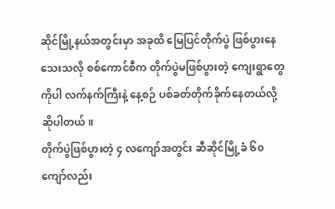ဆိုင်မြို့နယ်အတွင်းမှာ အခုထိ မြေပြင်တိုက်ပွဲ ဖြစ်ပွားနေသေးသလို စစ်ကောင်စီက တိုက်ပွဲမဖြစ်ပွားတဲ့ ကျေးရွာတွေကိုပါ လက်နက်ကြီးနဲ့ နေ့စဉ် ပစ်ခတ်တိုက်ခိုက်နေတယ်လို့ ဆိုပါတယ်။
တိုက်ပွဲဖြစ်ပွားတဲ့ ၄ လကျော်အတွင်း ဆီဆိုင်မြို့ခံ ၆၀ ကျော်လည်း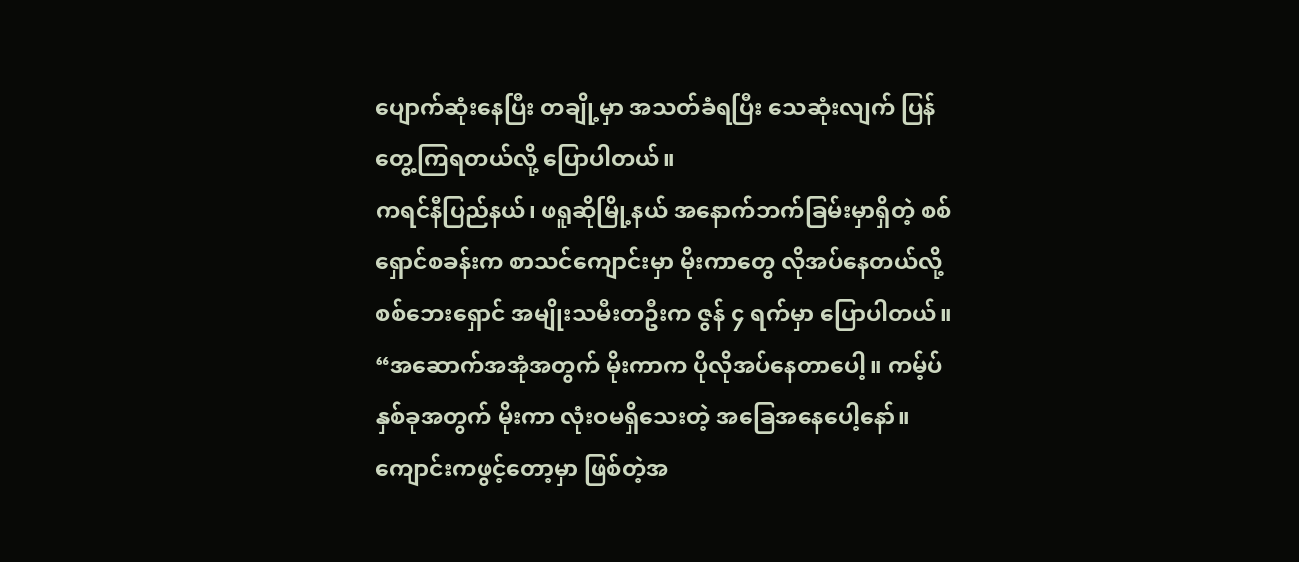ပျောက်ဆုံးနေပြီး တချို့မှာ အသတ်ခံရပြီး သေဆုံးလျက် ပြန်တွေ့ကြရတယ်လို့ ပြောပါတယ်။
ကရင်နီပြည်နယ်၊ ဖရူဆိုမြို့နယ် အနောက်ဘက်ခြမ်းမှာရှိတဲ့ စစ်ရှောင်စခန်းက စာသင်ကျောင်းမှာ မိုးကာတွေ လိုအပ်နေတယ်လို့ စစ်ဘေးရှောင် အမျိုးသမီးတဦးက ဇွန် ၄ ရက်မှာ ပြောပါတယ်။
“အဆောက်အအုံအတွက် မိုးကာက ပိုလိုအပ်နေတာပေါ့။ ကမ့်ပ်နှစ်ခုအတွက် မိုးကာ လုံးဝမရှိသေးတဲ့ အခြေအနေပေါ့နော်။ ကျောင်းကဖွင့်တော့မှာ ဖြစ်တဲ့အ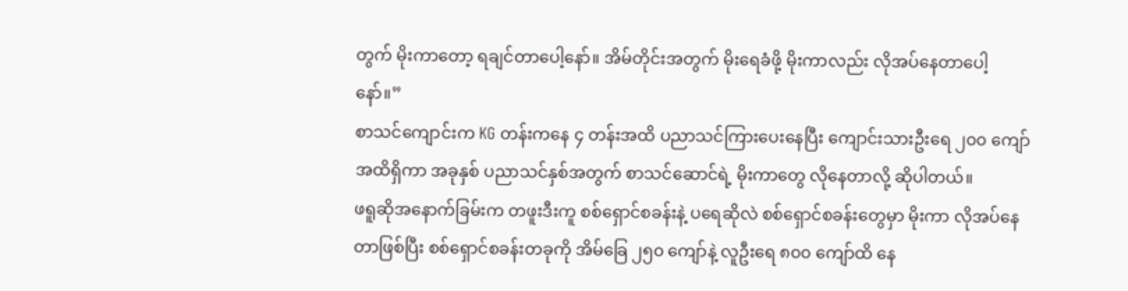တွက် မိုးကာတော့ ရချင်တာပေါ့နော်။ အိမ်တိုင်းအတွက် မိုးရေခံဖို့ မိုးကာလည်း လိုအပ်နေတာပေါ့နော်။”
စာသင်ကျောင်းက KG တန်းကနေ ၄ တန်းအထိ ပညာသင်ကြားပေးနေပြီး ကျောင်းသားဦးရေ ၂၀၀ ကျော်အထိရှိကာ အခုနှစ် ပညာသင်နှစ်အတွက် စာသင်ဆောင်ရဲ့ မိုးကာတွေ လိုနေတာလို့ ဆိုပါတယ်။
ဖရူဆိုအနောက်ခြမ်းက တဖူးဒီးကူ စစ်ရှောင်စခန်းနဲ့ ပရေဆိုလဲ စစ်ရှောင်စခန်းတွေမှာ မိုးကာ လိုအပ်နေတာဖြစ်ပြီး စစ်ရှောင်စခန်းတခုကို အိမ်ခြေ ၂၅၀ ကျော်နဲ့ လူဦးရေ ၈၀၀ ကျော်ထိ နေ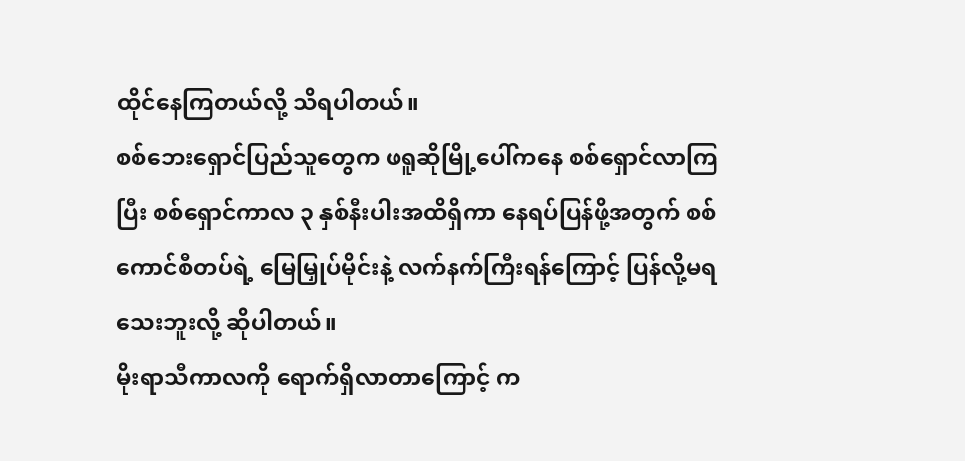ထိုင်နေကြတယ်လို့ သိရပါတယ်။
စစ်ဘေးရှောင်ပြည်သူတွေက ဖရူဆိုမြို့ပေါ်ကနေ စစ်ရှောင်လာကြပြီး စစ်ရှောင်ကာလ ၃ နှစ်နီးပါးအထိရှိကာ နေရပ်ပြန်ဖို့အတွက် စစ်ကောင်စီတပ်ရဲ့ မြေမြှုပ်မိုင်းနဲ့ လက်နက်ကြီးရန်ကြောင့် ပြန်လို့မရသေးဘူးလို့ ဆိုပါတယ်။
မိုးရာသီကာလကို ရောက်ရှိလာတာကြောင့် က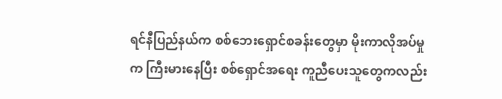ရင်နီပြည်နယ်က စစ်ဘေးရှောင်စခန်းတွေမှာ မိုးကာလိုအပ်မှုက ကြီးမားနေပြီး စစ်ရှောင်အရေး ကူညီပေးသူတွေကလည်း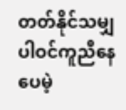တတ်နိုင်သမျှ ပါဝင်ကူညီနေပေမဲ့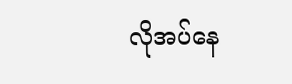လိုအပ်နေ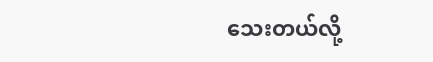သေးတယ်လို့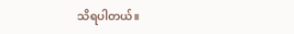သိရပါတယ်။